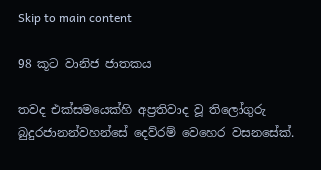Skip to main content

98 කූට වානිජ ජාතකය

තවද එක්සමයෙක්හි අප්‍රතිවාද වූ තිලෝගුරු බුදුරජානන්වහන්සේ දෙව්රම් වෙහෙර වසනසේක්.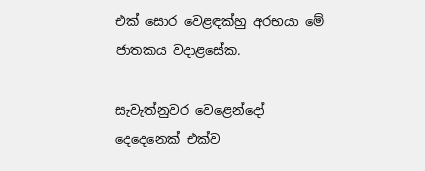එක් සොර වෙළඳක්හු අරභයා මේ ජාතකය වදාළසේක.

සැවැත්නුවර වෙළෙන්දෝ දෙදෙනෙක් එක්ව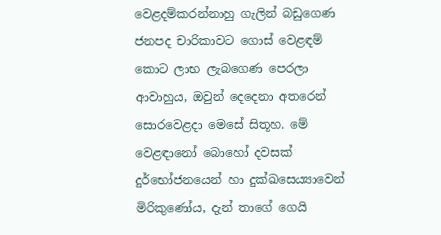වෙළදම්කරන්නාහු ගැලින් බඩුගෙණ ජනපද චාරිකාවට ගොස් වෙළඳම් කොට ලාභ ලැබගෙණ පෙරලා ආවාහුය, ඔවුන් දෙදෙනා අතරෙන් සොරවෙළදා මෙසේ සිතූහ. මේ වෙළඳානෝ බොහෝ දවසක් දුර්භෝජනයෙන් හා දුක්ඛසෙය්‍යාවෙන් මිරිකුණෝය, දැන් තාගේ ගෙයි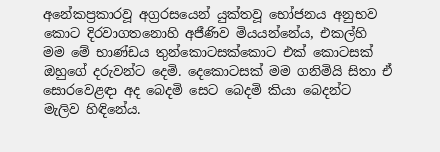අනේකප්‍රකාරවූ අග්‍රරසයෙන් යුක්තවූ භෝජනය අනුභව කොට දිරවාගතනොහි අජීණිව මියයන්නේය, එකල්හි මම මේ භාණ්ඩය තුන්කොටසක්කොට එක් කොටසක් ඔහුගේ දරුවන්ට දෙමි. දෙකොටසක් මම ගනිමියි සිතා ඒ සොරවෙළඳා අද බෙදමි සෙට බෙදමි කියා බෙදන්ට මැලිව හිඳිනේය.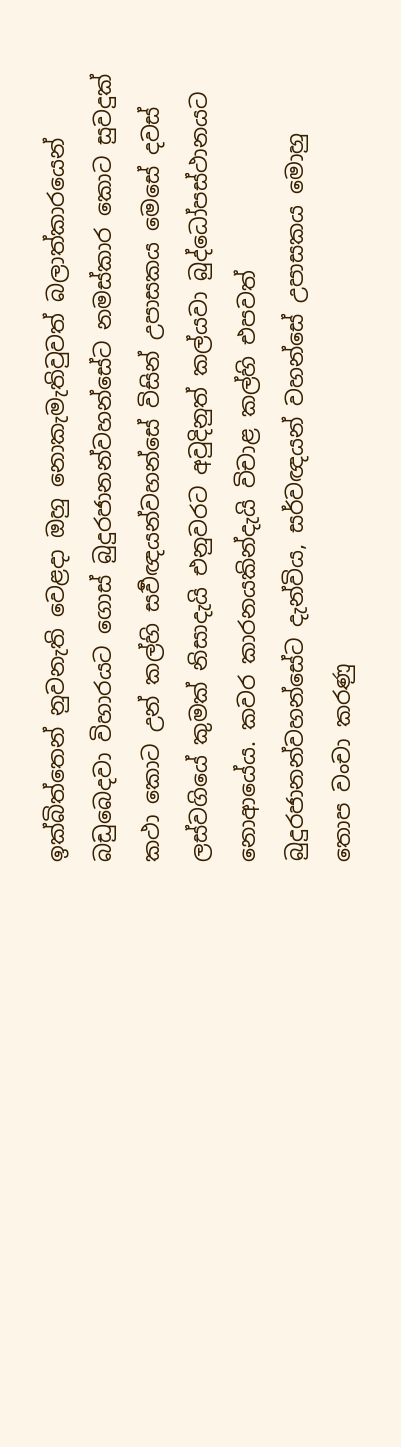ඉක්බිත්තෙන් නුවනැති වෙළදා ඔහු නොකැමැතිවුවත් බලාත්කාරයෙන් බඩුබෙදවා විහාරයට ගොස් බුදුරජානන්වහන්සේට නමස්කාර කොට සුවදුක් කථා කොට උන් කල්හි සර්‍වඥයන්වහන්සේ විසින් උපාසකය මෙසේ දවස් ලස්වගියේ කුමක් නිසාදැයි එනුවරට අවුදිනුත් කල්යවා බුද්ධෝපස්ථානයට නොආයේය. කවර කාරනයකින්දැයි විචාළ කල්හි එපවත් බුදුරජානන්වහන්සේට දැන්විය, සර්වඥයන් වහන්සේ උපාසකය මොහු තොප වංචා කරණු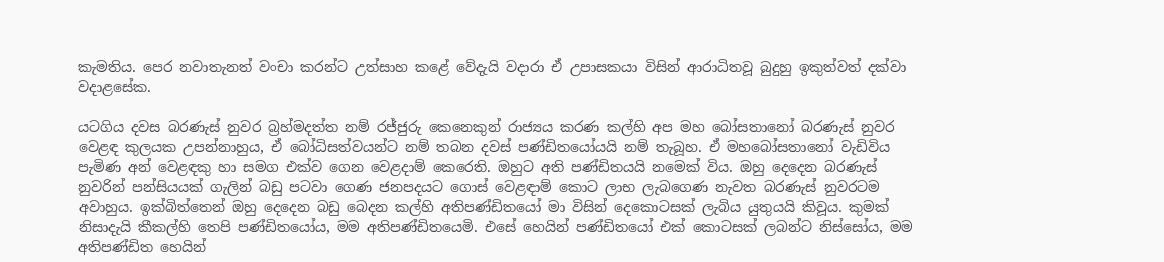කැමතිය. පෙර නවාතැනත් වංචා කරන්ට උත්සාහ කළේ වේදැයි වදාරා ඒ උපාසකයා විසින් ආරාධිතවූ බුදුහු ඉකුත්වත් දක්වා වදාළසේක.

යටගිය දවස බරණැස් නුවර බ්‍රහ්මදත්ත නම් රජ්ජුරු කෙනෙකුන් රාජ්‍යය කරණ කල්හි අප මහ බෝසතානෝ බරණැස් නුවර වෙළඳ කුලයක උපන්නාහුය, ඒ බෝධිසත්වයන්ට නම් තබන දවස් පණ්ඩිතයෝයයි නම් තැබූහ. ඒ මහබෝසතානෝ වැඩිවිය පැමිණ අන් වෙළඳකු හා සමග එක්ව ගෙන වෙළදාම් කෙරෙති. ඔහුට අති පණ්ඩිතයයි නමෙක් විය. ඔහු දෙදෙන බරණැස් නුවරින් පන්සියයක් ගැලින් බඩු පටවා ගෙණ ජනපදයට ගොස් වෙළඳාම් කොට ලාභ ලැබගෙණ නැවත බරණැස් නුවරටම අවාහුය. ඉක්බිත්තෙන් ඔහු දෙදෙන බඩු බෙදන කල්හි අතිපණ්ඩිතයෝ මා විසින් දෙකොටසක් ලැබිය යුතුයයි කිවූය. කුමක් නිසාදැයි කීකල්හි තෙපි පණ්ඩිතයෝය, මම අතිපණ්ඩිතයෙමි. එසේ හෙයින් පණ්ඩිතයෝ එක් කොටසක් ලබන්ට නිස්සෝය, මම අතිපණ්ඩිත හෙයින්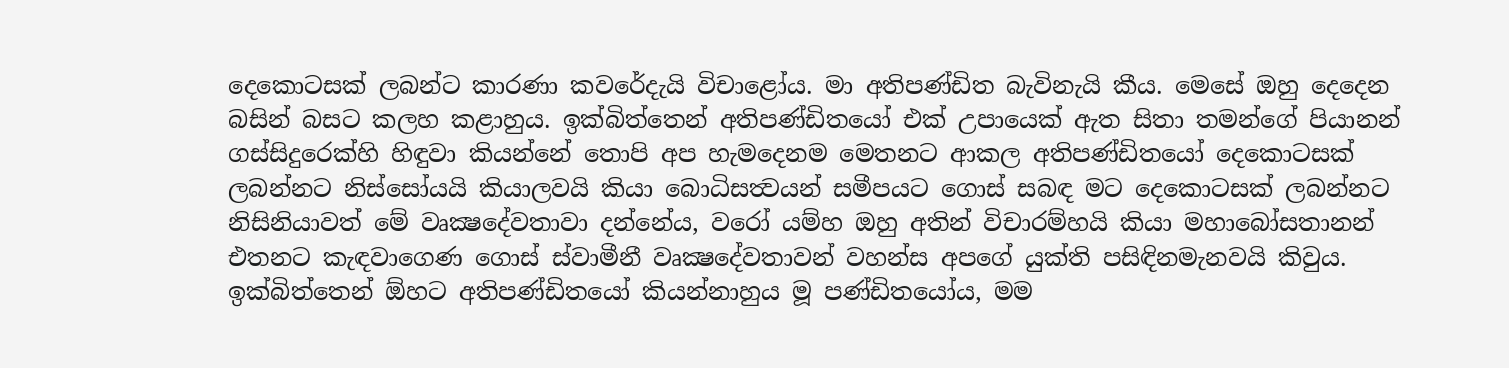දෙකොටසක් ලබන්ට කාරණා කවරේදැයි විචාළෝය. මා අතිපණ්ඩිත බැවිනැයි කීය. මෙසේ ඔහු දෙදෙන බසින් බසට කලහ කළාහුය. ඉක්බිත්තෙන් අතිපණ්ඩිතයෝ එක් උපායෙක් ඇත සිතා තමන්ගේ පියානන් ගස්සිදුරෙක්හි හිඳුවා කියන්නේ තොපි අප හැමදෙනම මෙතනට ආකල අතිපණ්ඩිතයෝ දෙකොටසක් ලබන්නට නිස්සෝයයි කියාලවයි කියා බොධිසත්‍වයන් සමීපයට ගොස් සබඳ මට දෙකොටසක් ලබන්නට නිසිනියාවත් මේ වෘක්‍ෂදේවතාවා දන්නේය, වරෝ යම්හ ඔහු අතින් විචාරම්හයි කියා මහාබෝසතානන් එතනට කැඳවාගෙණ ගොස් ස්වාමීනී වෘක්‍ෂදේවතාවන් වහන්ස අපගේ යුක්ති පසිඳිනමැනවයි කිවුය. ඉක්බිත්තෙන් ඕහට අතිපණ්ඩිතයෝ කියන්නාහුය මූ පණ්ඩිතයෝය, මම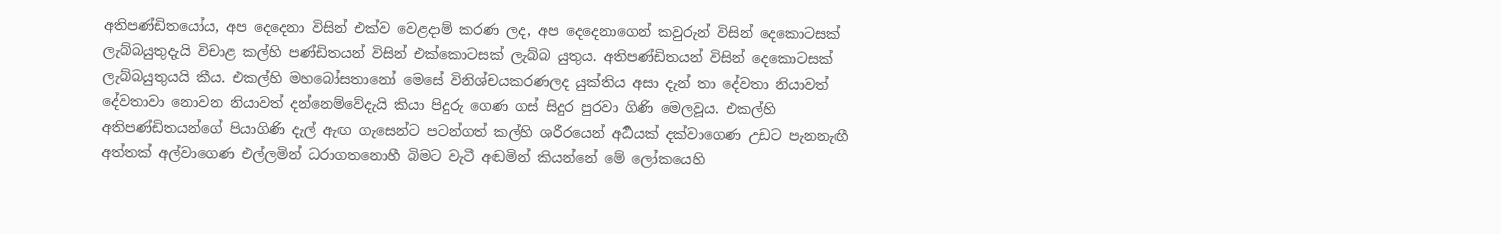අතිපණ්ඩිතයෝය, අප දෙදෙනා විසින් එක්ව වෙළදාම් කරණ ලද, අප දෙදෙනාගෙන් කවුරුන් විසින් දෙකොටසක් ලැබ්බයුතුදැයි විචාළ කල්හි පණ්ඩිතයන් විසින් එක්කොටසක් ලැබ්බ යුතුය. අතිපණ්ඩිතයන් විසින් දෙකොටසක් ලැබ්බයුතුයයි කීය. එකල්හි මහබෝසතානෝ මෙසේ විනිශ්චයකරණලද යුක්තිය අසා දැන් තා දේවතා නියාවත් දේවතාවා නොවන නියාවත් දන්නෙම්වේදැයි කියා පිදුරු ගෙණ ගස් සිදුර පුරවා ගිණි මෙලවූය. එකල්හි අතිපණ්ඩිතයන්ගේ පියාගිණි දැල් ඇඟ ගැසෙන්ට පටන්ගත් කල්හි ශරීරයෙන් අර්‍ධයක් දක්වාගෙණ උඩට පැනනැඟී අත්තක් අල්වාගෙණ එල්ලමින් ධරාගතනොහී බිමට වැටී අඬමින් කියන්නේ මේ ලෝකයෙහි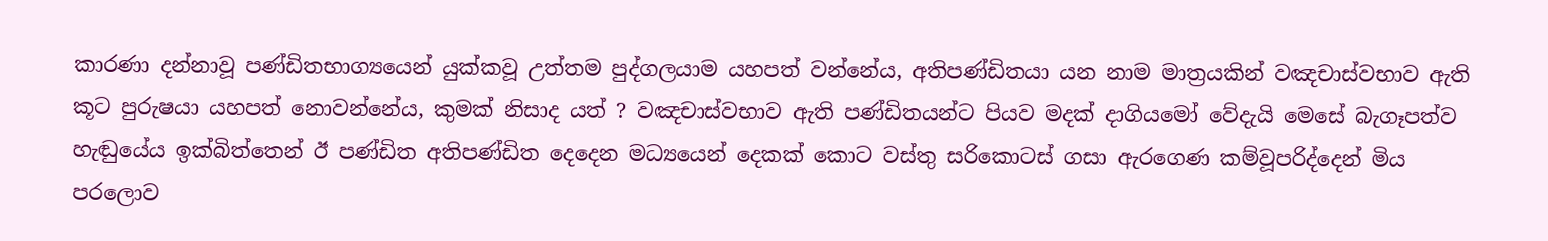කාරණා දන්නාවූ පණ්ඩිතභාග්‍යයෙන් යුක්කවූ උත්තම පුද්ගලයාම යහපත් වන්නේය, අතිපණ්ඩිතයා යන නාම මාත්‍රයකින් වඤචාස්වභාව ඇති කූට පුරුෂයා යහපත් නොවන්නේය, කුමක් නිසාද යත් ? වඤචාස්වභාව ඇති පණ්ඩිතයන්ට පියව මදක් දාගියමෝ වේදැයි මෙසේ බැගෑපත්ව හැඬුයේය ඉක්බිත්තෙන් ඊ පණ්ඩිත අතිපණ්ඩිත දෙදෙන මධ්‍යයෙන් දෙකක් කොට වස්තු සරිකොටස් ගසා ඇරගෙණ කම්වූපරිද්දෙන් මිය පරලොව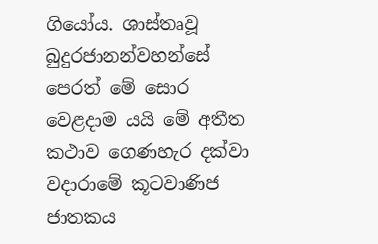ගියෝය. ශාස්තෘවූ බුදුරජානන්වහන්සේ පෙරත් මේ සොර වෙළදාම යයි මේ අතීත කථාව ගෙණහැර දක්වා වදාරාමේ කූටවාණිජ ජාතකය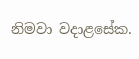නිමවා වදාළසේක.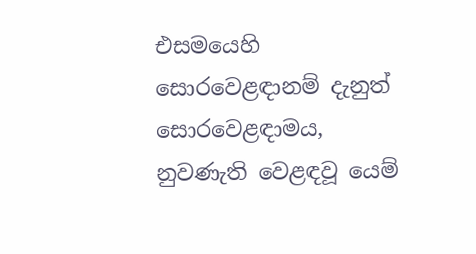එසමයෙහි සොරවෙළඳානම් දැනුත් සොරවෙළඳාමය, නුවණැති වෙළඳවූ යෙම්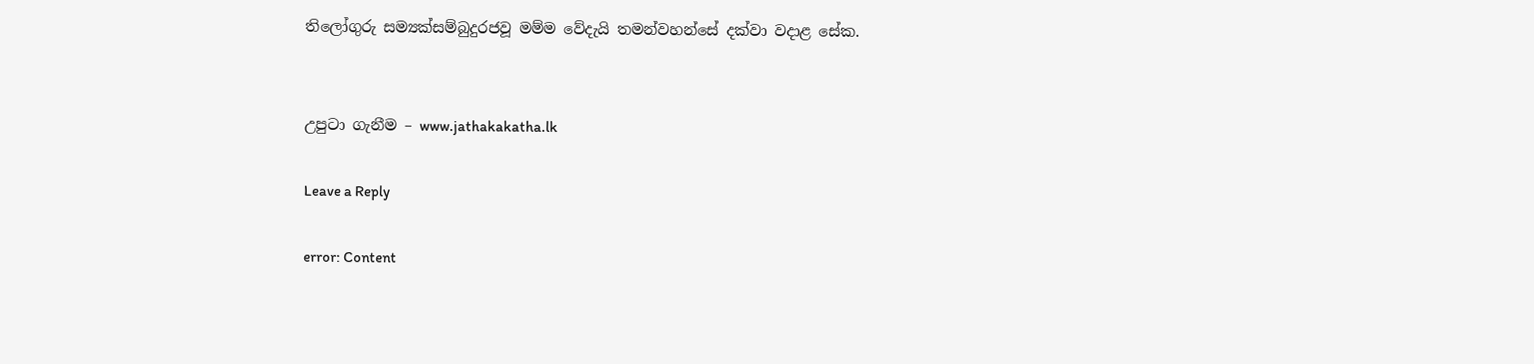තිලෝගුරු සම්‍යක්සම්බුදුරජවූ මම්ම වේදැයි තමන්වහන්සේ දක්වා වදාළ සේක.


උපුටා ගැනීම – www.jathakakatha.lk

Leave a Reply

error: Content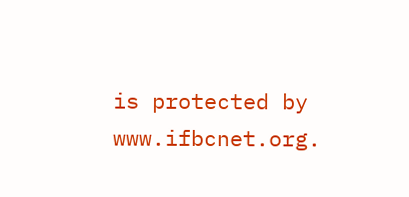is protected by www.ifbcnet.org.